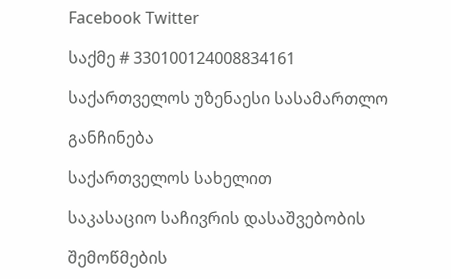Facebook Twitter

საქმე # 330100124008834161

საქართველოს უზენაესი სასამართლო

განჩინება

საქართველოს სახელით

საკასაციო საჩივრის დასაშვებობის

შემოწმების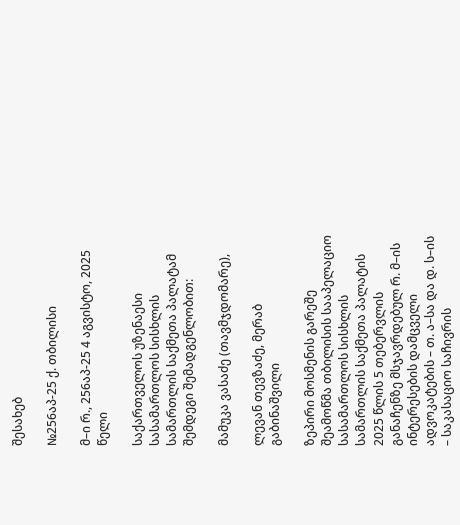შესახებ

№256აპ-25 ქ. თბილისი

მ–ი რ., 256აპ-25 4 აგვისტო, 2025 წელი

საქართველოს უზენაესი სასამართლოს სისხლის სამართლის საქმეთა პალატამ შემდეგი შემადგენლობით:

მამუკა ვასაძე (თავმჯდომარე),

ლევან თევზაძე, მერაბ გაბინაშვილი

ზეპირი მოსმენის გარეშე შეამოწმა თბილისის სააპელაციო სასამართლოს სისხლის სამართლის საქმეთა პალატის 2025 წლის 5 თებერვლის განაჩენზე მსჯავრდებულ რ. მ–ის ინტერესების დამცველი ადვოკატების – თ. ა–სა და დ. ს–ის – საკასაციო საჩივრის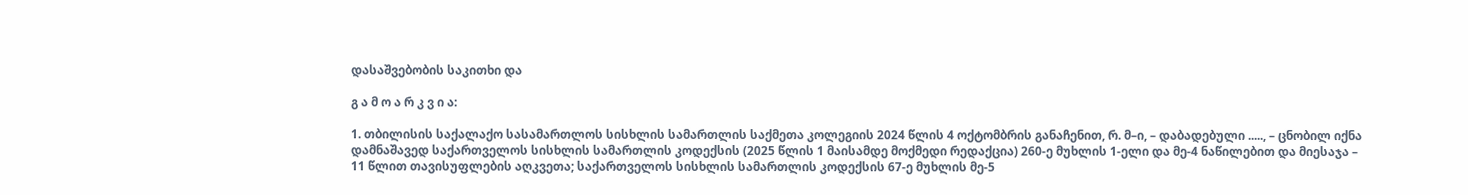დასაშვებობის საკითხი და

გ ა მ ო ა რ კ ვ ი ა:

1. თბილისის საქალაქო სასამართლოს სისხლის სამართლის საქმეთა კოლეგიის 2024 წლის 4 ოქტომბრის განაჩენით, რ. მ–ი, – დაბადებული ....., – ცნობილ იქნა დამნაშავედ საქართველოს სისხლის სამართლის კოდექსის (2025 წლის 1 მაისამდე მოქმედი რედაქცია) 260-ე მუხლის 1-ელი და მე-4 ნაწილებით და მიესაჯა – 11 წლით თავისუფლების აღკვეთა; საქართველოს სისხლის სამართლის კოდექსის 67-ე მუხლის მე-5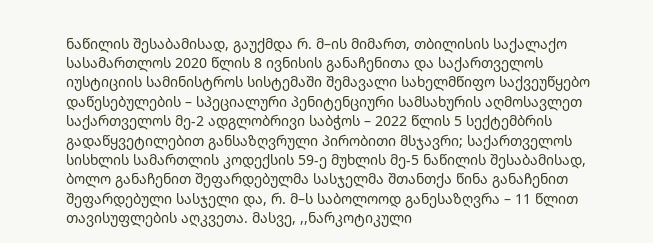ნაწილის შესაბამისად, გაუქმდა რ. მ–ის მიმართ, თბილისის საქალაქო სასამართლოს 2020 წლის 8 ივნისის განაჩენითა და საქართველოს იუსტიციის სამინისტროს სისტემაში შემავალი სახელმწიფო საქვეუწყებო დაწესებულების – სპეციალური პენიტენციური სამსახურის აღმოსავლეთ საქართველოს მე-2 ადგლობრივი საბჭოს – 2022 წლის 5 სექტემბრის გადაწყვეტილებით განსაზღვრული პირობითი მსჯავრი; საქართველოს სისხლის სამართლის კოდექსის 59-ე მუხლის მე-5 ნაწილის შესაბამისად, ბოლო განაჩენით შეფარდებულმა სასჯელმა შთანთქა წინა განაჩენით შეფარდებული სასჯელი და, რ. მ–ს საბოლოოდ განესაზღვრა – 11 წლით თავისუფლების აღკვეთა. მასვე, ,,ნარკოტიკული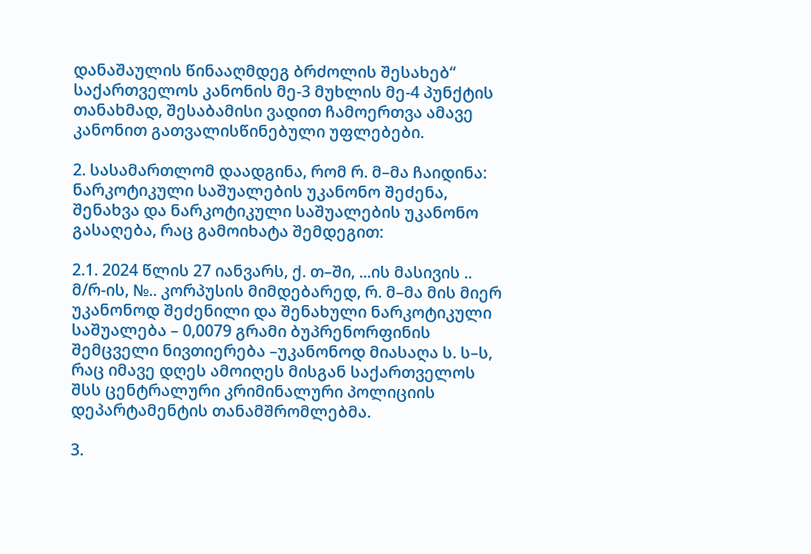დანაშაულის წინააღმდეგ ბრძოლის შესახებ“ საქართველოს კანონის მე-3 მუხლის მე-4 პუნქტის თანახმად, შესაბამისი ვადით ჩამოერთვა ამავე კანონით გათვალისწინებული უფლებები.

2. სასამართლომ დაადგინა, რომ რ. მ–მა ჩაიდინა: ნარკოტიკული საშუალების უკანონო შეძენა, შენახვა და ნარკოტიკული საშუალების უკანონო გასაღება, რაც გამოიხატა შემდეგით:

2.1. 2024 წლის 27 იანვარს, ქ. თ–ში, ...ის მასივის .. მ/რ-ის, №.. კორპუსის მიმდებარედ, რ. მ–მა მის მიერ უკანონოდ შეძენილი და შენახული ნარკოტიკული საშუალება – 0,0079 გრამი ბუპრენორფინის შემცველი ნივთიერება –უკანონოდ მიასაღა ს. ს–ს, რაც იმავე დღეს ამოიღეს მისგან საქართველოს შსს ცენტრალური კრიმინალური პოლიციის დეპარტამენტის თანამშრომლებმა.

3.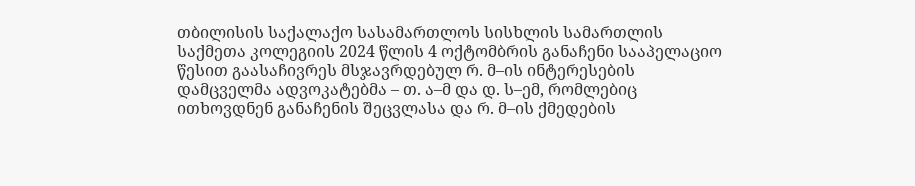თბილისის საქალაქო სასამართლოს სისხლის სამართლის საქმეთა კოლეგიის 2024 წლის 4 ოქტომბრის განაჩენი სააპელაციო წესით გაასაჩივრეს მსჯავრდებულ რ. მ–ის ინტერესების დამცველმა ადვოკატებმა – თ. ა–მ და დ. ს–ემ, რომლებიც ითხოვდნენ განაჩენის შეცვლასა და რ. მ–ის ქმედების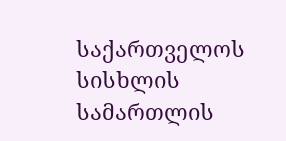საქართველოს სისხლის სამართლის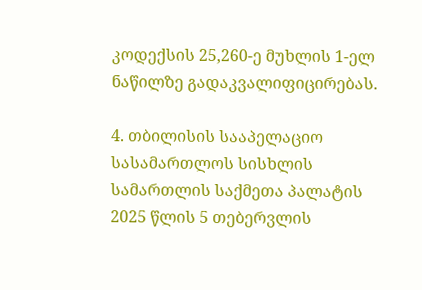კოდექსის 25,260-ე მუხლის 1-ელ ნაწილზე გადაკვალიფიცირებას.

4. თბილისის სააპელაციო სასამართლოს სისხლის სამართლის საქმეთა პალატის 2025 წლის 5 თებერვლის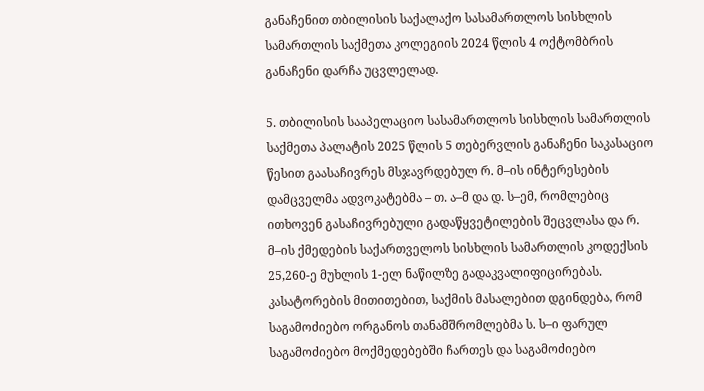განაჩენით თბილისის საქალაქო სასამართლოს სისხლის სამართლის საქმეთა კოლეგიის 2024 წლის 4 ოქტომბრის განაჩენი დარჩა უცვლელად.

5. თბილისის სააპელაციო სასამართლოს სისხლის სამართლის საქმეთა პალატის 2025 წლის 5 თებერვლის განაჩენი საკასაციო წესით გაასაჩივრეს მსჯავრდებულ რ. მ–ის ინტერესების დამცველმა ადვოკატებმა – თ. ა–მ და დ. ს–ემ, რომლებიც ითხოვენ გასაჩივრებული გადაწყვეტილების შეცვლასა და რ. მ–ის ქმედების საქართველოს სისხლის სამართლის კოდექსის 25,260-ე მუხლის 1-ელ ნაწილზე გადაკვალიფიცირებას. კასატორების მითითებით, საქმის მასალებით დგინდება, რომ საგამოძიებო ორგანოს თანამშრომლებმა ს. ს–ი ფარულ საგამოძიებო მოქმედებებში ჩართეს და საგამოძიებო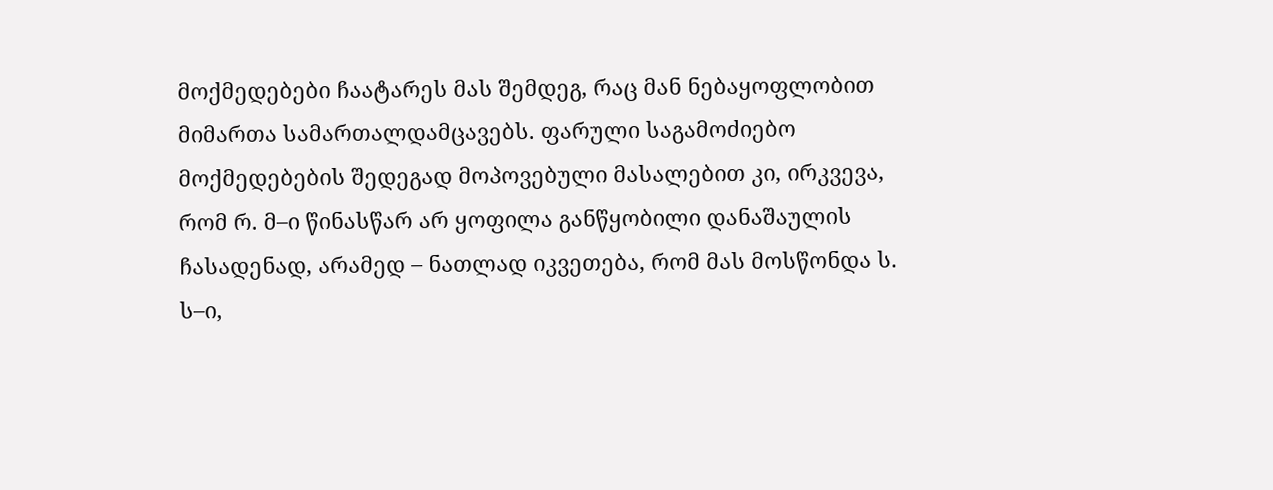მოქმედებები ჩაატარეს მას შემდეგ, რაც მან ნებაყოფლობით მიმართა სამართალდამცავებს. ფარული საგამოძიებო მოქმედებების შედეგად მოპოვებული მასალებით კი, ირკვევა, რომ რ. მ–ი წინასწარ არ ყოფილა განწყობილი დანაშაულის ჩასადენად, არამედ – ნათლად იკვეთება, რომ მას მოსწონდა ს. ს–ი,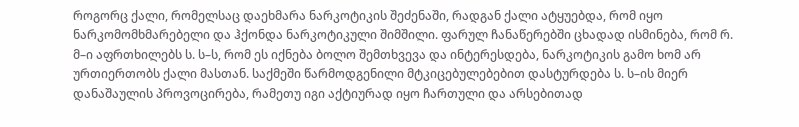როგორც ქალი, რომელსაც დაეხმარა ნარკოტიკის შეძენაში, რადგან ქალი ატყუებდა, რომ იყო ნარკომომხმარებელი და ჰქონდა ნარკოტიკული შიმშილი. ფარულ ჩანაწერებში ცხადად ისმინება, რომ რ. მ–ი აფრთხილებს ს. ს–ს, რომ ეს იქნება ბოლო შემთხვევა და ინტერესდება, ნარკოტიკის გამო ხომ არ ურთიერთობს ქალი მასთან. საქმეში წარმოდგენილი მტკიცებულებებით დასტურდება ს. ს–ის მიერ დანაშაულის პროვოცირება, რამეთუ იგი აქტიურად იყო ჩართული და არსებითად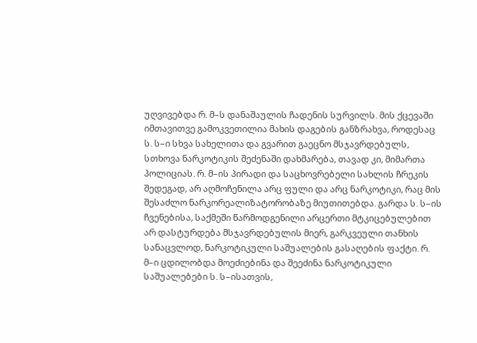უღვივებდა რ. მ–ს დანაშაულის ჩადენის სურვილს. მის ქცევაში იმთავითვე გამოკვეთილია მახის დაგების განზრახვა, როდესაც ს. ს–ი სხვა სახელითა და გვარით გაეცნო მსჯავრდებულს, სთხოვა ნარკოტიკის შეძენაში დახმარება, თავად კი, მიმართა პოლიციას. რ. მ–ის პირადი და საცხოვრებელი სახლის ჩრეკის შედეგად, არ აღმოჩენილა არც ფული და არც ნარკოტიკი, რაც მის შესაძლო ნარკორეალიზატორობაზე მიუთითებდა. გარდა ს. ს–ის ჩვენებისა, საქმეში წარმოდგენილი არცერთი მტკიცებულებით არ დასტურდება მსჯავრდებულის მიერ, გარკვეული თანხის სანაცვლოდ, ნარკოტიკული საშუალების გასაღების ფაქტი. რ. მ–ი ცდილობდა მოეძიებინა და შეეძინა ნარკოტიკული საშუალებები ს. ს–ისათვის,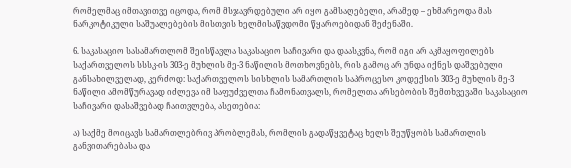რომელმაც იმთავითვე იცოდა, რომ მსჯავრდებული არ იყო გამსაღებელი, არამედ – ეხმარეოდა მას ნარკოტიკული საშუალებების მისთვის ხელმისაწვდომი წყაროებიდან შეძენაში.

6. საკასაციო სასამართლომ შეისწავლა საკასაციო საჩივარი და დაასკვნა, რომ იგი არ აკმაყოფილებს საქართველოს სსსკ-ის 303-ე მუხლის მე-3 ნაწილის მოთხოვნებს, რის გამოც არ უნდა იქნეს დაშვებული განსახილველად, კერძოდ: საქართველოს სისხლის სამართლის საპროცესო კოდექსის 303-ე მუხლის მე-3 ნაწილი ამომწურავად იძლევა იმ საფუძველთა ჩამონათვალს, რომელთა არსებობის შემთხვევაში საკასაციო საჩივარი დასაშვებად ჩაითვლება, ასეთებია:

ა) საქმე მოიცავს სამართლებრივ პრობლემას, რომლის გადაწყვეტაც ხელს შეუწყობს სამართლის განვითარებასა და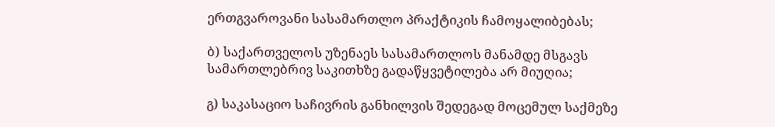ერთგვაროვანი სასამართლო პრაქტიკის ჩამოყალიბებას;

ბ) საქართველოს უზენაეს სასამართლოს მანამდე მსგავს სამართლებრივ საკითხზე გადაწყვეტილება არ მიუღია;

გ) საკასაციო საჩივრის განხილვის შედეგად მოცემულ საქმეზე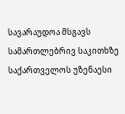სავარაუდოა მსგავს სამართლებრივ საკითხზე საქართველოს უზენაესი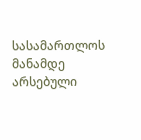სასამართლოს მანამდე არსებული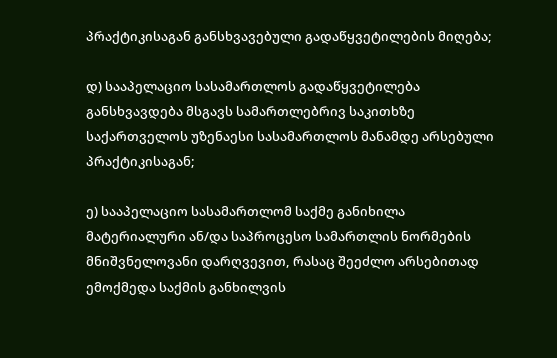პრაქტიკისაგან განსხვავებული გადაწყვეტილების მიღება;

დ) სააპელაციო სასამართლოს გადაწყვეტილება განსხვავდება მსგავს სამართლებრივ საკითხზე საქართველოს უზენაესი სასამართლოს მანამდე არსებული პრაქტიკისაგან;

ე) სააპელაციო სასამართლომ საქმე განიხილა მატერიალური ან/და საპროცესო სამართლის ნორმების მნიშვნელოვანი დარღვევით, რასაც შეეძლო არსებითად ემოქმედა საქმის განხილვის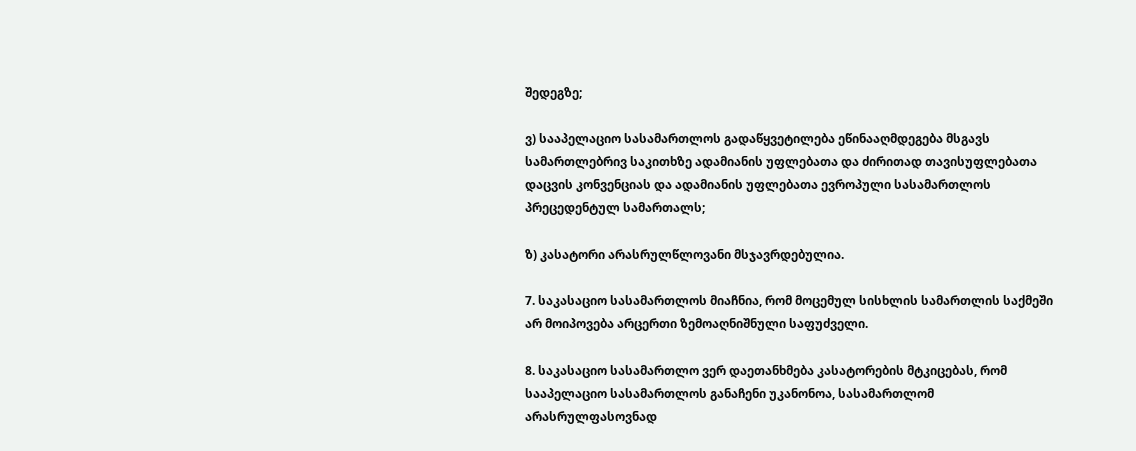შედეგზე;

ვ) სააპელაციო სასამართლოს გადაწყვეტილება ეწინააღმდეგება მსგავს სამართლებრივ საკითხზე ადამიანის უფლებათა და ძირითად თავისუფლებათა დაცვის კონვენციას და ადამიანის უფლებათა ევროპული სასამართლოს პრეცედენტულ სამართალს;

ზ) კასატორი არასრულწლოვანი მსჯავრდებულია.

7. საკასაციო სასამართლოს მიაჩნია, რომ მოცემულ სისხლის სამართლის საქმეში არ მოიპოვება არცერთი ზემოაღნიშნული საფუძველი.

8. საკასაციო სასამართლო ვერ დაეთანხმება კასატორების მტკიცებას, რომ სააპელაციო სასამართლოს განაჩენი უკანონოა, სასამართლომ არასრულფასოვნად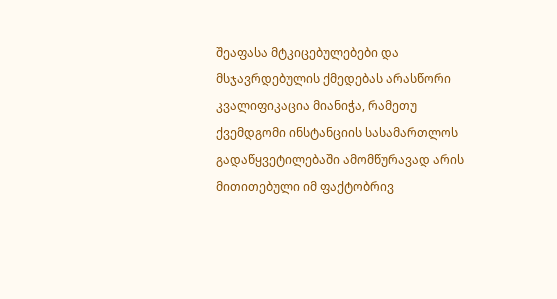შეაფასა მტკიცებულებები და მსჯავრდებულის ქმედებას არასწორი კვალიფიკაცია მიანიჭა, რამეთუ ქვემდგომი ინსტანციის სასამართლოს გადაწყვეტილებაში ამომწურავად არის მითითებული იმ ფაქტობრივ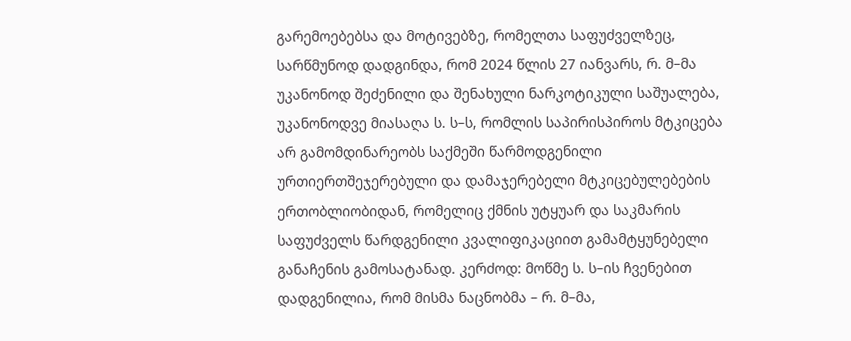გარემოებებსა და მოტივებზე, რომელთა საფუძველზეც, სარწმუნოდ დადგინდა, რომ 2024 წლის 27 იანვარს, რ. მ–მა უკანონოდ შეძენილი და შენახული ნარკოტიკული საშუალება, უკანონოდვე მიასაღა ს. ს–ს, რომლის საპირისპიროს მტკიცება არ გამომდინარეობს საქმეში წარმოდგენილი ურთიერთშეჯერებული და დამაჯერებელი მტკიცებულებების ერთობლიობიდან, რომელიც ქმნის უტყუარ და საკმარის საფუძველს წარდგენილი კვალიფიკაციით გამამტყუნებელი განაჩენის გამოსატანად. კერძოდ: მოწმე ს. ს–ის ჩვენებით დადგენილია, რომ მისმა ნაცნობმა – რ. მ–მა,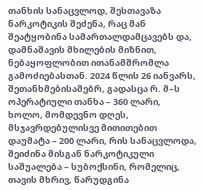თანხის სანაცვლოდ, შესთავაზა ნარკოტიკის შეძენა, რაც მან შეატყობინა სამართალდამცავებს და, დამნაშავის მხილების მიზნით, ნებაყოფლობით ითანამშრომლა გამოძიებასთან. 2024 წლის 26 იანვარს, შეთანხმებისამებრ, გადასცა რ. მ–ს ოპერატიული თანხა – 360 ლარი, ხოლო, მომდევნო დღეს, მსჯავრდებულისვე მითითებით დაუმატა – 200 ლარი, რის სანაცვლოდა, შეიძინა მისგან ნარკოტიკული საშუალება – სუბოქსინი, რომელიც, თავის მხრივ, წარუდგინა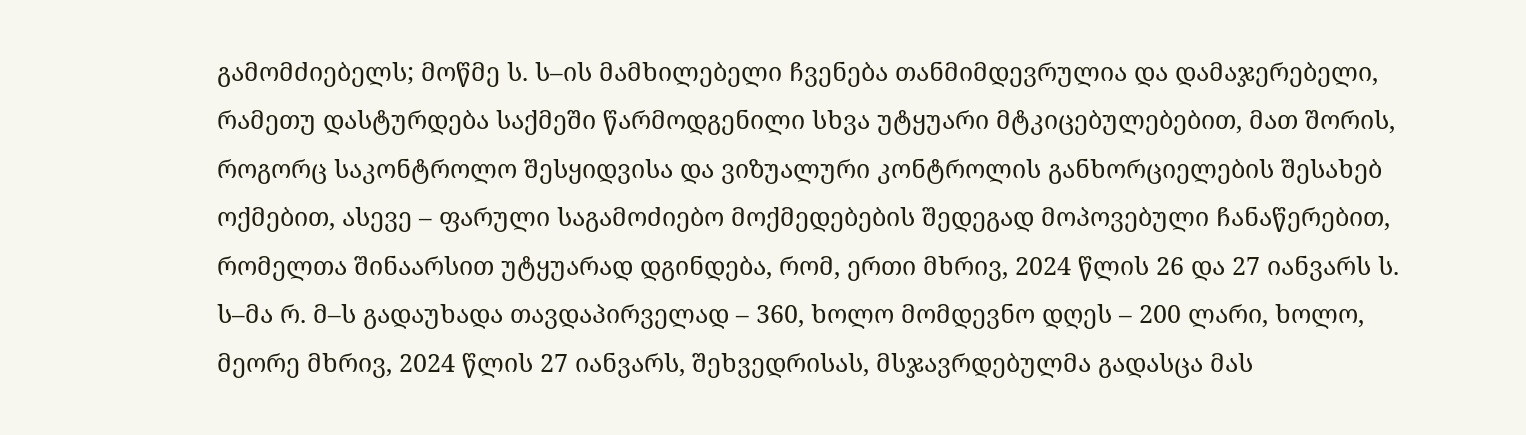გამომძიებელს; მოწმე ს. ს–ის მამხილებელი ჩვენება თანმიმდევრულია და დამაჯერებელი, რამეთუ დასტურდება საქმეში წარმოდგენილი სხვა უტყუარი მტკიცებულებებით, მათ შორის, როგორც საკონტროლო შესყიდვისა და ვიზუალური კონტროლის განხორციელების შესახებ ოქმებით, ასევე – ფარული საგამოძიებო მოქმედებების შედეგად მოპოვებული ჩანაწერებით, რომელთა შინაარსით უტყუარად დგინდება, რომ, ერთი მხრივ, 2024 წლის 26 და 27 იანვარს ს. ს–მა რ. მ–ს გადაუხადა თავდაპირველად – 360, ხოლო მომდევნო დღეს – 200 ლარი, ხოლო, მეორე მხრივ, 2024 წლის 27 იანვარს, შეხვედრისას, მსჯავრდებულმა გადასცა მას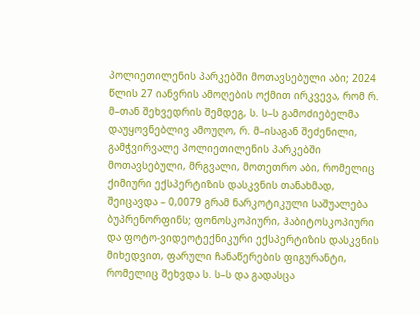პოლიეთილენის პარკებში მოთავსებული აბი; 2024 წლის 27 იანვრის ამოღების ოქმით ირკვევა, რომ რ. მ–თან შეხვედრის შემდეგ, ს. ს–ს გამოძიებელმა დაუყოვნებლივ ამოუღო, რ. მ–ისაგან შეძენილი, გამჭვირვალე პოლიეთილენის პარკებში მოთავსებული, მრგვალი, მოთეთრო აბი, რომელიც ქიმიური ექსპერტიზის დასკვნის თანახმად, შეიცავდა – 0,0079 გრამ ნარკოტიკული საშუალება ბუპრენორფინს; ფონოსკოპიური, ჰაბიტოსკოპიური და ფოტო-ვიდეოტექნიკური ექსპერტიზის დასკვნის მიხედვით, ფარული ჩანაწერების ფიგურანტი, რომელიც შეხვდა ს. ს–ს და გადასცა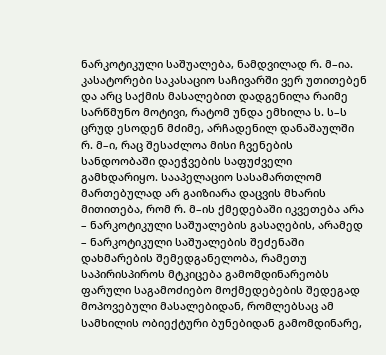ნარკოტიკული საშუალება, ნამდვილად რ. მ–ია. კასატორები საკასაციო საჩივარში ვერ უთითებენ და არც საქმის მასალებით დადგენილა რაიმე სარწმუნო მოტივი, რატომ უნდა ემხილა ს. ს–ს ცრუდ ესოდენ მძიმე, არჩადენილ დანაშაულში რ. მ–ი, რაც შესაძლოა მისი ჩვენების სანდოობაში დაეჭვების საფუძველი გამხდარიყო. სააპელაციო სასამართლომ მართებულად არ გაიზიარა დაცვის მხარის მითითება, რომ რ. მ–ის ქმედებაში იკვეთება არა – ნარკოტიკული საშუალების გასაღების, არამედ – ნარკოტიკული საშუალების შეძენაში დახმარების შემედგანელობა, რამეთუ საპირისპიროს მტკიცება გამომდინარეობს ფარული საგამოძიებო მოქმედებების შედეგად მოპოვებული მასალებიდან, რომლებსაც ამ სამხილის ობიექტური ბუნებიდან გამომდინარე,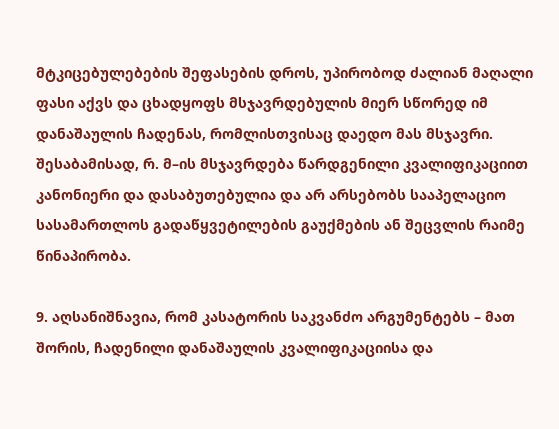მტკიცებულებების შეფასების დროს, უპირობოდ ძალიან მაღალი ფასი აქვს და ცხადყოფს მსჯავრდებულის მიერ სწორედ იმ დანაშაულის ჩადენას, რომლისთვისაც დაედო მას მსჯავრი. შესაბამისად, რ. მ–ის მსჯავრდება წარდგენილი კვალიფიკაციით კანონიერი და დასაბუთებულია და არ არსებობს სააპელაციო სასამართლოს გადაწყვეტილების გაუქმების ან შეცვლის რაიმე წინაპირობა.

9. აღსანიშნავია, რომ კასატორის საკვანძო არგუმენტებს – მათ შორის, ჩადენილი დანაშაულის კვალიფიკაციისა და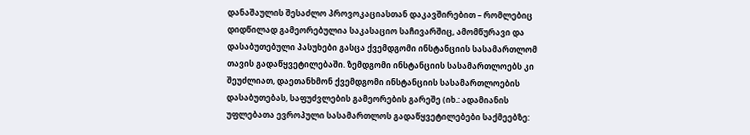დანაშაულის შესაძლო პროვოკაციასთან დაკავშირებით – რომლებიც დიდწილად გამეორებულია საკასაციო საჩივარშიც, ამომწურავი და დასაბუთებული პასუხები გასცა ქვემდგომი ინსტანციის სასამართლომ თავის გადაწყვეტილებაში. ზემდგომი ინსტანციის სასამართლოებს კი შეუძლიათ, დაეთანხმონ ქვემდგომი ინსტანციის სასამართლოების დასაბუთებას, საფუძვლების გამეორების გარეშე (იხ.: ადამიანის უფლებათა ევროპული სასამართლოს გადაწყვეტილებები საქმეებზე: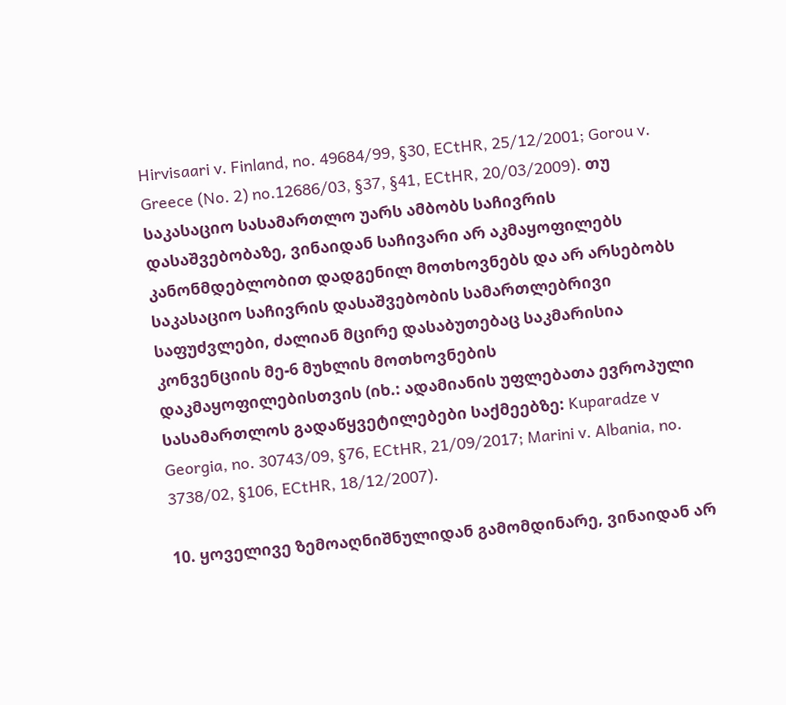Hirvisaari v. Finland, no. 49684/99, §30, ECtHR, 25/12/2001; Gorou v. Greece (No. 2) no.12686/03, §37, §41, ECtHR, 20/03/2009). თუ საკასაციო სასამართლო უარს ამბობს საჩივრის დასაშვებობაზე, ვინაიდან საჩივარი არ აკმაყოფილებს კანონმდებლობით დადგენილ მოთხოვნებს და არ არსებობს საკასაციო საჩივრის დასაშვებობის სამართლებრივი საფუძვლები, ძალიან მცირე დასაბუთებაც საკმარისია კონვენციის მე-6 მუხლის მოთხოვნების დაკმაყოფილებისთვის (იხ.: ადამიანის უფლებათა ევროპული სასამართლოს გადაწყვეტილებები საქმეებზე: Kuparadze v Georgia, no. 30743/09, §76, ECtHR, 21/09/2017; Marini v. Albania, no. 3738/02, §106, ECtHR, 18/12/2007).

10. ყოველივე ზემოაღნიშნულიდან გამომდინარე, ვინაიდან არ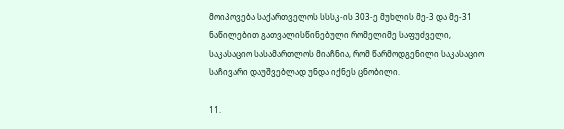მოიპოვება საქართველოს სსსკ-ის 303-ე მუხლის მე-3 და მე-31 ნაწილებით გათვალისწინებული რომელიმე საფუძველი, საკასაციო სასამართლოს მიაჩნია, რომ წარმოდგენილი საკასაციო საჩივარი დაუშვებლად უნდა იქნეს ცნობილი.

11.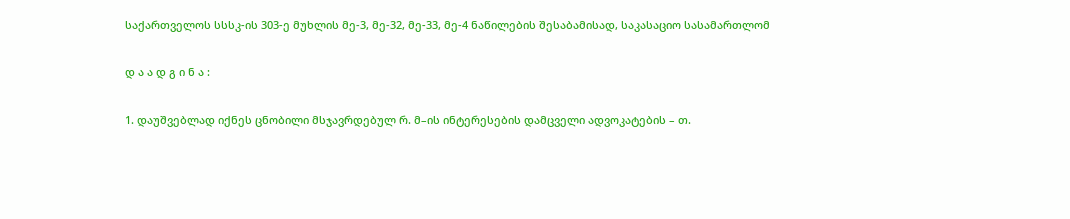საქართველოს სსსკ-ის 303-ე მუხლის მე-3, მე-32, მე-33, მე-4 ნაწილების შესაბამისად, საკასაციო სასამართლომ

დ ა ა დ გ ი ნ ა :

1. დაუშვებლად იქნეს ცნობილი მსჯავრდებულ რ. მ–ის ინტერესების დამცველი ადვოკატების – თ.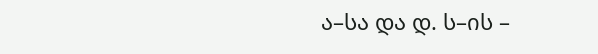ა–სა და დ. ს–ის –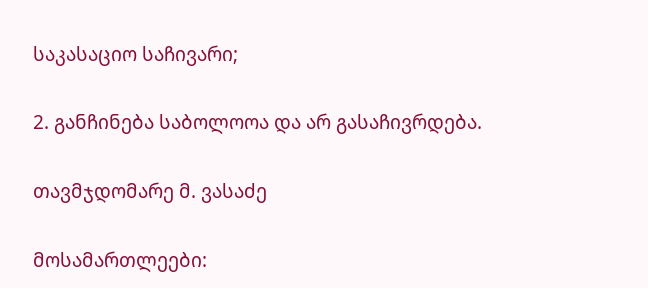საკასაციო საჩივარი;

2. განჩინება საბოლოოა და არ გასაჩივრდება.

თავმჯდომარე მ. ვასაძე

მოსამართლეები: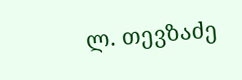ლ. თევზაძე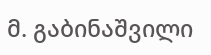მ. გაბინაშვილი